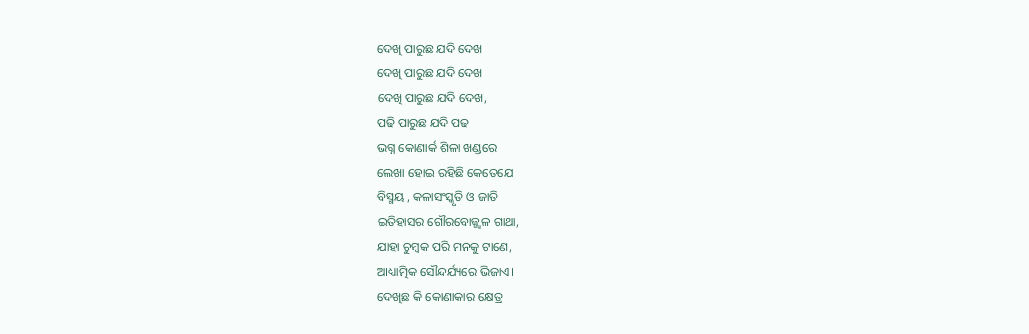ଦେଖି ପାରୁଛ ଯଦି ଦେଖ
ଦେଖି ପାରୁଛ ଯଦି ଦେଖ
ଦେଖି ପାରୁଛ ଯଦି ଦେଖ,
ପଢି ପାରୁଛ ଯଦି ପଢ
ଭଗ୍ନ କୋଣାର୍କ ଶିଳା ଖଣ୍ଡରେ
ଲେଖା ହୋଇ ରହିଛି କେତେଯେ
ବିସ୍ମୟ , କଳାସଂସ୍କୃତି ଓ ଜାତି
ଇତିହାସର ଗୌରବୋଜ୍ଜ୍ବଳ ଗାଥା,
ଯାହା ଚୁମ୍ବକ ପରି ମନକୁ ଟାଣେ,
ଆଧ୍ୟାତ୍ମିକ ସୌନ୍ଦର୍ଯ୍ୟରେ ଭିଜାଏ।
ଦେଖିଛ କି କୋଣାକାର କ୍ଷେତ୍ର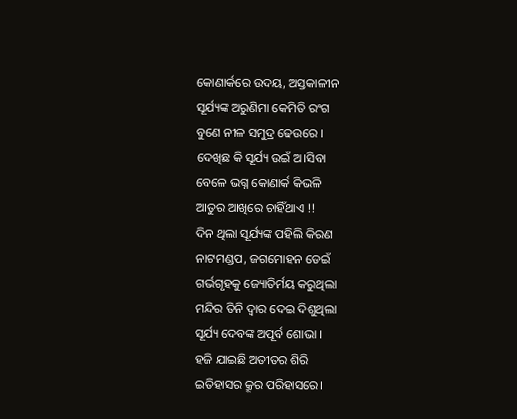କୋଣାର୍କରେ ଉଦୟ, ଅସ୍ତକାଳୀନ
ସୂର୍ଯ୍ୟଙ୍କ ଅରୁଣିମା କେମିତି ରଂଗ
ବୁଣେ ନୀଳ ସମୁଦ୍ର ଢେଉରେ ।
ଦେଖିଛ କି ସୂର୍ଯ୍ୟ ଉଇଁ ଅ।ସିବା
ବେଳେ ଭଗ୍ନ କୋଣାର୍କ କିଭଳି
ଆତୁର ଆଖିରେ ଚାହିଁଥାଏ !!
ଦିନ ଥିଲା ସୂର୍ଯ୍ୟଙ୍କ ପହିଲି କିରଣ
ନାଟମଣ୍ଡପ, ଜଗମୋହନ ଡେଇଁ
ଗର୍ଭଗୃହକୁ ଜ୍ୟୋତିର୍ମୟ କରୁଥିଲା
ମନ୍ଦିର ତିନି ଦ୍ବାର ଦେଇ ଦିଶୁଥିଲା
ସୂର୍ଯ୍ୟ ଦେବଙ୍କ ଅପୂର୍ବ ଶୋଭା ।
ହଜି ଯାଇଛି ଅତୀତର ଶିରି
ଇତିହାସର କ୍ରୂର ପରିହାସରେ।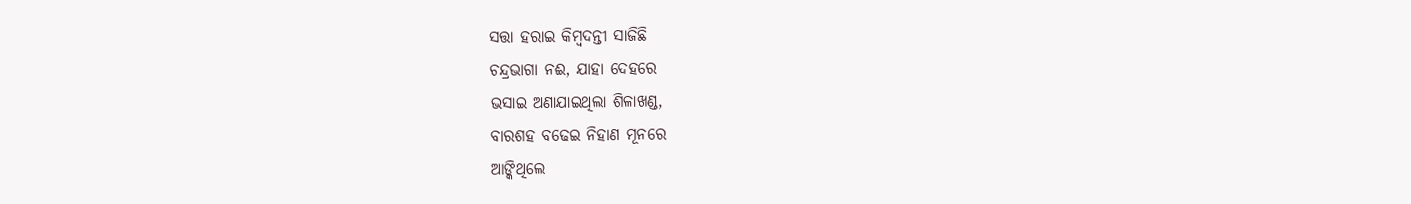ସତ୍ତା ହରାଇ କିମ୍ବଦନ୍ତୀ ସାଜିଛି
ଚନ୍ଦ୍ରଭାଗା ନଈ, ଯାହା ଦେହରେ
ଭସାଇ ଅଣାଯାଇଥିଲା ଶିଳାଖଣ୍ଡ,
ବାରଶହ ବଢେଇ ନିହାଣ ମୂନରେ
ଆଙ୍କିଥିଲେ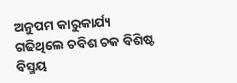ଅନୁପମ କାରୁକାର୍ଯ୍ୟ
ଗଢିଥିଲେ ଚବିଶ ଚକ ବିଶିଷ୍ଟ
ବିସ୍ମୟ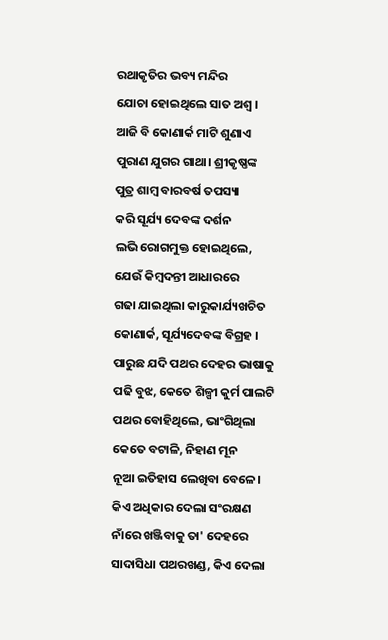ରଥାକୃତିର ଭବ୍ୟ ମନ୍ଦିର
ଯୋଚା ହୋଇଥିଲେ ସାତ ଅଶ୍ବ ।
ଆଜି ବି କୋଣାର୍କ ମାଟି ଶୁଣାଏ
ପୁରାଣ ଯୁଗର ଗାଥା। ଶ୍ରୀକୃଷ୍ଣଙ୍କ
ପୁତ୍ର ଶାମ୍ବ ବାରବର୍ଷ ତପସ୍ୟା
କରି ସୂର୍ଯ୍ୟ ଦେବଙ୍କ ଦର୍ଶନ
ଲଭି ରୋଗମୁକ୍ତ ହୋଇଥିଲେ,
ଯେଉଁ କିମ୍ବଦନ୍ତୀ ଆଧାରରେ
ଗଢା ଯାଇଥିଲା କାରୁକାର୍ଯ୍ୟଖଚିତ
କୋଣାର୍କ, ସୂର୍ଯ୍ୟଦେବଙ୍କ ବିଗ୍ରହ ।
ପାରୁଛ ଯଦି ପଥର ଦେହର ଭାଷାକୁ
ପଢି ବୁଝ, କେତେ ଶିଳ୍ପୀ କୁର୍ମ ପାଲଟି
ପଥର ବୋହିଥିଲେ, ଭାଂଗିଥିଲା
କେତେ ବଟାଳି, ନିହାଣ ମୂନ
ନୂଆ ଇତିହାସ ଲେଖିବା ବେଳେ।
କିଏ ଅଧିକାର ଦେଲା ସଂରକ୍ଷଣ
ନାଁରେ ଖଞ୍ଜିବାକୁ ତା' ଦେହରେ
ସାଦାସିଧା ପଥରଖଣ୍ଡ, କିଏ ଦେଲା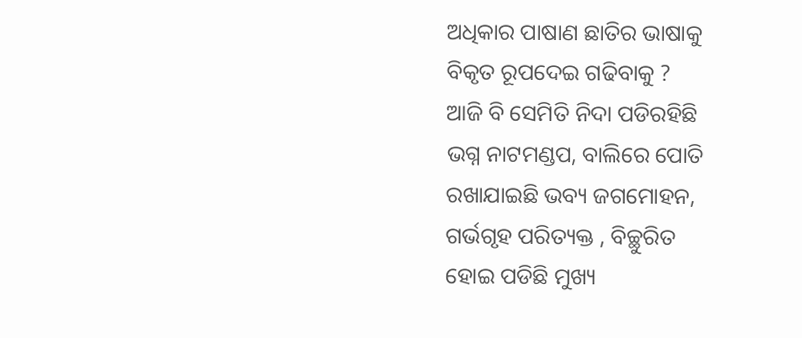ଅଧିକାର ପାଷାଣ ଛାତିର ଭାଷାକୁ
ବିକୃତ ରୂପଦେଇ ଗଢିବାକୁ ?
ଆଜି ବି ସେମିତି ନିଦା ପଡିରହିଛି
ଭଗ୍ନ ନାଟମଣ୍ଡପ, ବାଲିରେ ପୋତି
ରଖାଯାଇଛି ଭବ୍ୟ ଜଗମୋହନ,
ଗର୍ଭଗୃହ ପରିତ୍ୟକ୍ତ , ବିଚ୍ଛୁରିତ
ହୋଇ ପଡିଛି ମୁଖ୍ୟ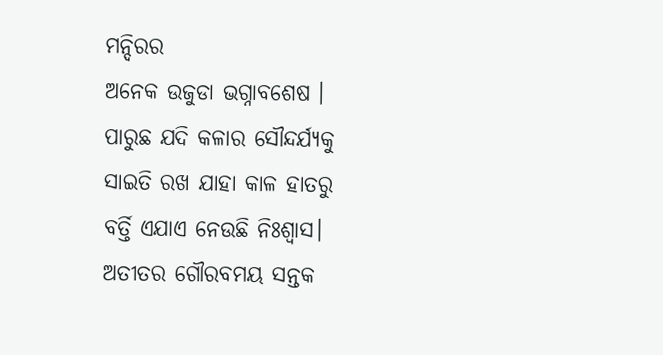ମନ୍ଦିରର
ଅନେକ ଉଜୁଡା ଭଗ୍ନାବଶେଷ ।
ପାରୁଛ ଯଦି କଳାର ସୌନ୍ଦର୍ଯ୍ୟକୁ
ସାଇତି ରଖ ଯାହା କାଳ ହାତରୁ
ବର୍ତ୍ତି ଏଯାଏ ନେଉଛି ନିଃଶ୍ବାସ।
ଅତୀତର ଗୌରବମୟ ସନ୍ତକ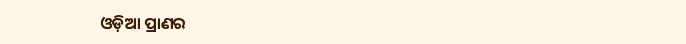ଓଡ଼ିଆ ପ୍ରାଣର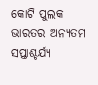କୋଟି ପୁଲକ
ଭାରତର ଅନ୍ୟତମ ସପ୍ତାଶ୍ଚର୍ଯ୍ୟ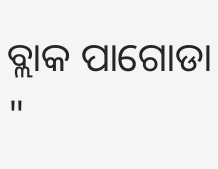ବ୍ଲାକ ପାଗୋଡା "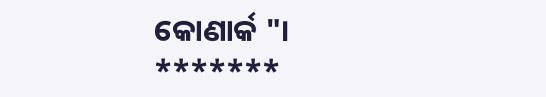କୋଣାର୍କ "।
*******